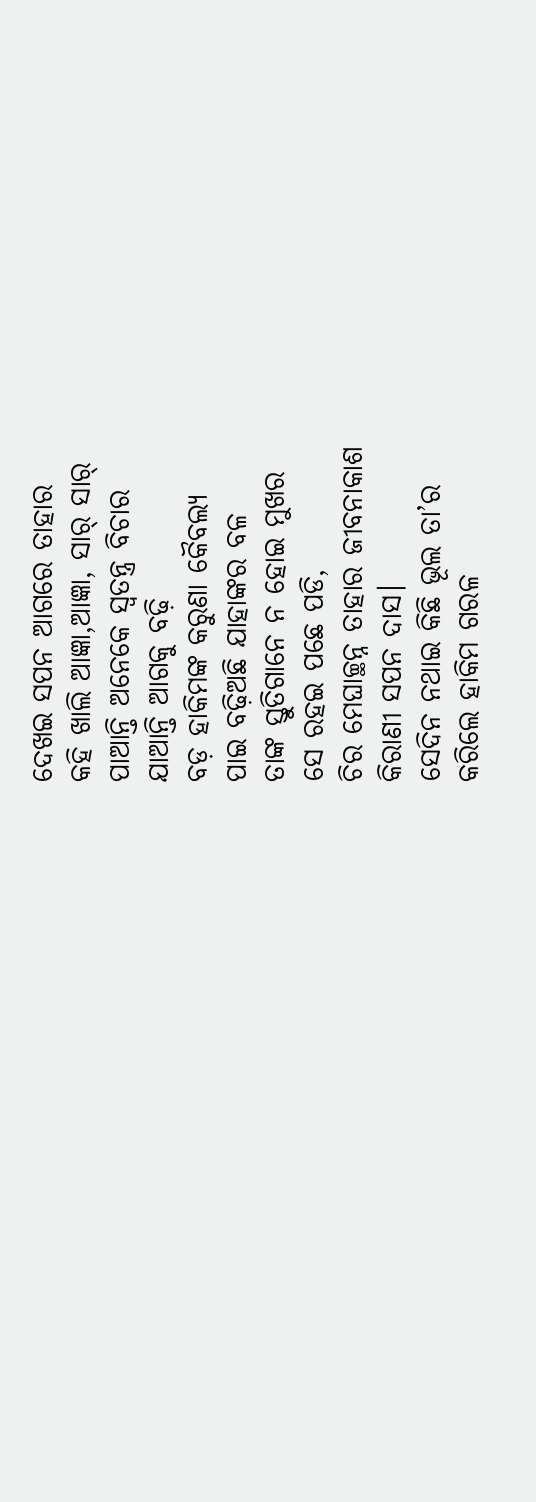ଦେଖଇ ସପନ ଆଗରେ ତାହାର
କହି ଖାଲି ଆଜ୍ଞା,ଆଜ୍ଞା, ସାର୍ ସାର୍
ପାଆନ୍ତି ଅନେକେ ସ୍ବତନ୍ତ୍ର ବିଚାର
ଯାଆନ୍ତି ଆଗକୁ ବଢ଼ି
ବଡ଼ ହାକିମଙ୍କ କରୁଣା କୈବଲ୍ୟ
ପାଇ ବଢ଼ିଅଛି ଯାହାଙ୍କର ବଳ
ତାଙ୍କ ସ୍ତୁତିଗାନେ ନ ହୋଇ ମୁଖର
ସେ ରହଇ ପଛେ ପଡି,
ଚିର ମେଘାଚ୍ଛନ୍ନ ତାହାର ଜୀବନାକାଶ
କିରାଣୀ ସପନ ଦାସ।
ସେଦିନ ନଥାଇ କିଛି ଭୂଲ ତା’ର
କରିଲେ ହାକିମ ଗରଳ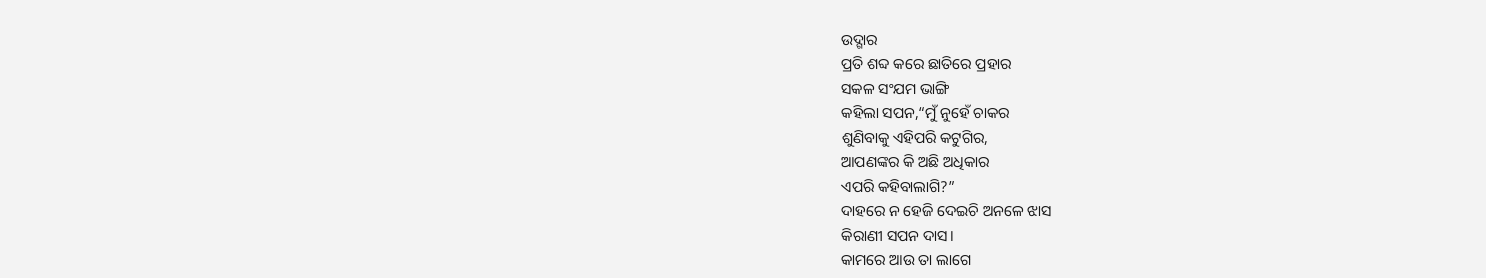ଉଦ୍ଗାର
ପ୍ରତି ଶବ୍ଦ କରେ ଛାତିରେ ପ୍ରହାର
ସକଳ ସଂଯମ ଭାଙ୍ଗି
କହିଲା ସପନ,“ମୁଁ ନୁହେଁ ଚାକର
ଶୁଣିବାକୁ ଏହିପରି କଟୁଗିର,
ଆପଣଙ୍କର କି ଅଛି ଅଧିକାର
ଏପରି କହିବାଲାଗି?”
ଦାହରେ ନ ହେଜି ଦେଇଚି ଅନଳେ ଝାସ
କିରାଣୀ ସପନ ଦାସ।
କାମରେ ଆଉ ତା ଲାଗେ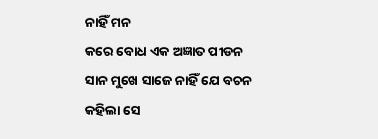ନାହିଁ ମନ
କରେ ବୋଧ ଏକ ଅଜ୍ଞାତ ପୀଡନ
ସାନ ମୁଖେ ସାଜେ ନାହିଁ ଯେ ବଚନ
କହିଲା ସେ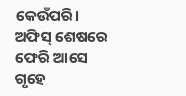କେଉଁପରି।
ଅଫିସ୍ ଶେଷରେ ଫେରି ଆସେ ଗୃହେ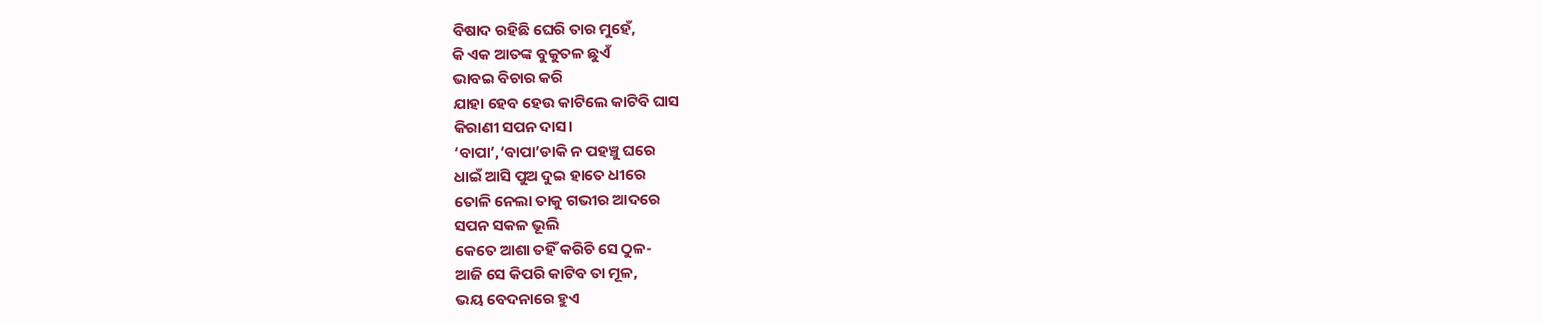ବିଷାଦ ରହିଛି ଘେରି ତାର ମୁହେଁ,
କି ଏକ ଆତଙ୍କ ବୁକୁତଳ ଛୁଏଁ
ଭାବଇ ବିଚାର କରି
ଯାହା ହେବ ହେଉ କାଟିଲେ କାଟିବି ଘାସ
କିରାଣୀ ସପନ ଦାସ।
‘ବାପା’,‘ବାପା’ଡାକି ନ ପହଞ୍ଚୁ ଘରେ
ଧାଇଁ ଆସି ପୁଅ ଦୁଇ ହାତେ ଧୀରେ
ତୋଳି ନେଲା ତାକୁ ଗଭୀର ଆଦରେ
ସପନ ସକଳ ଭୂଲି
କେତେ ଆଶା ତହିଁ କରିଚି ସେ ଠୁଳ-
ଆଜି ସେ କିପରି କାଟିବ ତା ମୂଳ,
ଭୟ ବେଦନାରେ ହୁଏ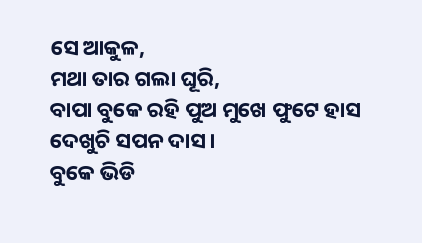ସେ ଆକୁଳ,
ମଥା ତାର ଗଲା ଘୂରି,
ବାପା ବୁକେ ରହି ପୁଅ ମୁଖେ ଫୁଟେ ହାସ
ଦେଖୁଚି ସପନ ଦାସ।
ବୁକେ ଭିଡି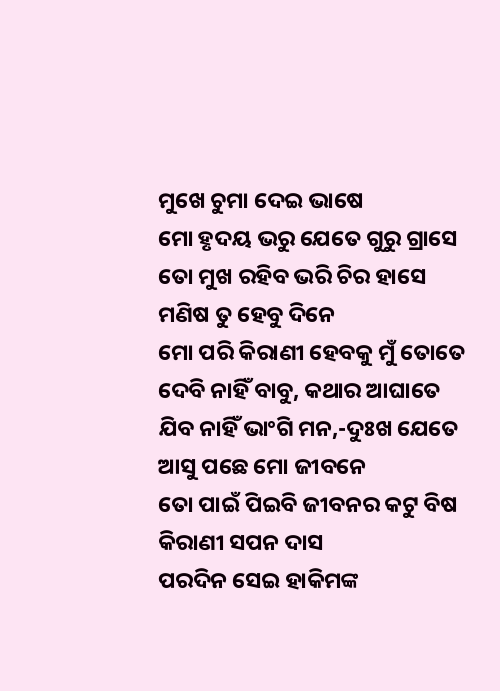ମୁଖେ ଚୁମା ଦେଇ ଭାଷେ
ମୋ ହୃଦୟ ଭରୁ ଯେତେ ଗୁରୁ ଗ୍ରାସେ
ତୋ ମୁଖ ରହିବ ଭରି ଚିର ହାସେ
ମଣିଷ ତୁ ହେବୁ ଦିନେ
ମୋ ପରି କିରାଣୀ ହେବକୁ ମୁଁ ତୋତେ
ଦେବି ନାହିଁ ବାବୁ, କଥାର ଆଘାତେ
ଯିବ ନାହିଁ ଭାଂଗି ମନ,-ଦୁଃଖ ଯେତେ
ଆସୁ ପଛେ ମୋ ଜୀବନେ
ତୋ ପାଇଁ ପିଇବି ଜୀବନର କଟୁ ବିଷ
କିରାଣୀ ସପନ ଦାସ
ପରଦିନ ସେଇ ହାକିମଙ୍କ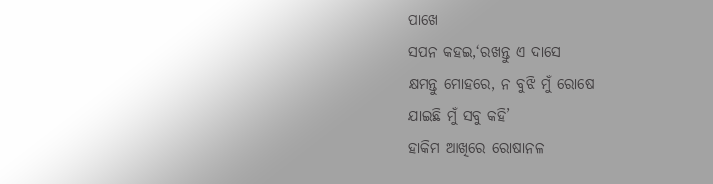ପାଖେ
ସପନ କହଇ,‘ରଖନ୍ତୁ ଏ ଦାସେ
କ୍ଷମନ୍ତୁ ମୋହରେ, ନ ବୁଝି ମୁଁ ରୋଷେ
ଯାଇଛି ମୁଁ ସବୁ କହି’
ହାକିମ ଆଖିରେ ରୋଷାନଳ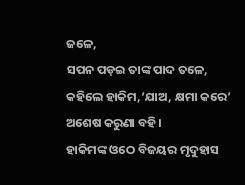ଜଳେ,
ସପନ ପଡ଼ଇ ତାଙ୍କ ପାଦ ତଳେ,
କହିଲେ ହାକିମ,‘ଯାଅ, କ୍ଷମା କରେ’
ଅଶେଷ କରୁଣା ବହି।
ହାକିମଙ୍କ ଓଠେ ବିଜୟର ମୃଦୁହାସ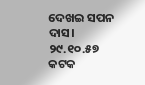ଦେଖଇ ସପନ ଦାସ।
୨୯.୧୦.୫୭
କଟକ